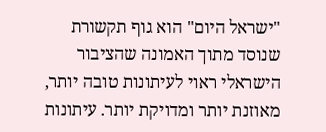"ישראל היום" הוא גוף תקשורת שנוסד מתוך האמונה שהציבור הישראלי ראוי לעיתונות טובה יותר, מאוזנת יותר ומדויקת יותר. עיתונות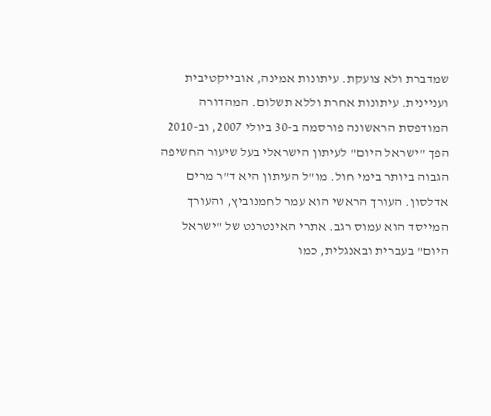שמדברת ולא צועקת. עיתונות אמינה, אובייקטיבית ועניינית. עיתונות אחרת וללא תשלום. המהדורה המודפסת הראשונה פורסמה ב-30 ביולי 2007, וב-2010 הפך "ישראל היום" לעיתון הישראלי בעל שיעור החשיפה הגבוה ביותר בימי חול. מו"ל העיתון היא ד"ר מרים אדלסון. העורך הראשי הוא עמר לחמנוביץ, והעורך המייסד הוא עמוס רגב. אתרי האינטרנט של "ישראל היום" בעברית ובאנגלית, כמו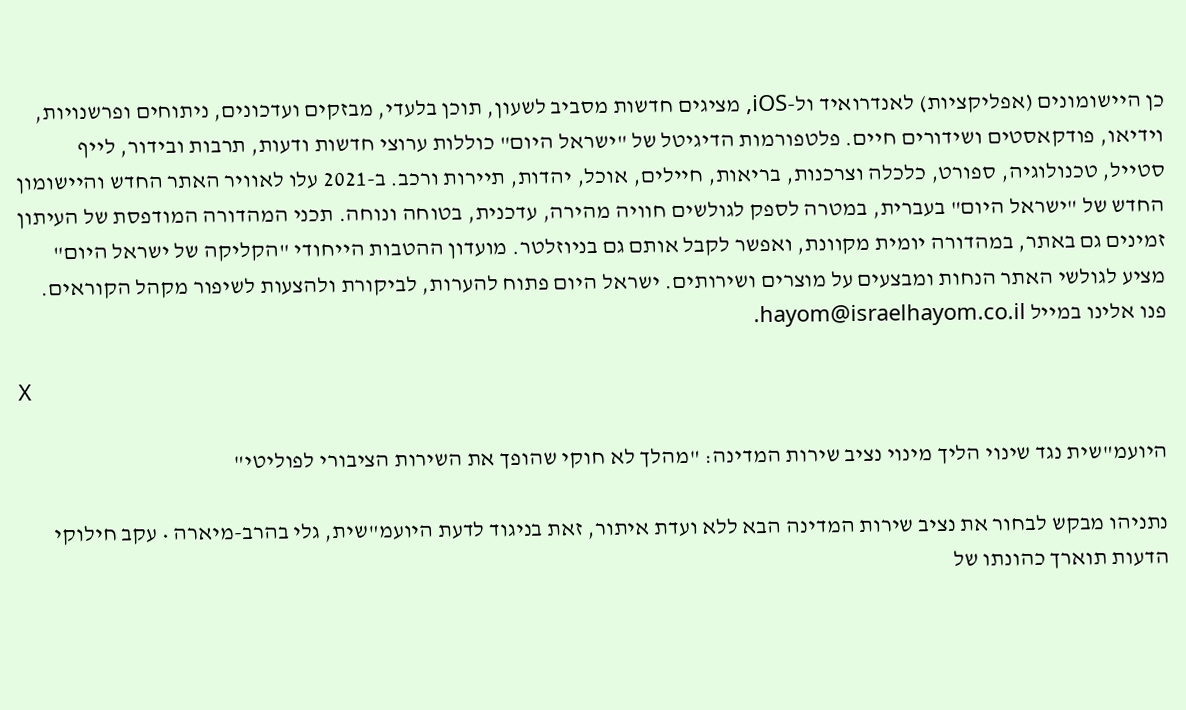כן היישומונים (אפליקציות) לאנדרואיד ול-iOS, מציגים חדשות מסביב לשעון, תוכן בלעדי, מבזקים ועדכונים, ניתוחים ופרשנויות, וידיאו, פודקאסטים ושידורים חיים. פלטפורמות הדיגיטל של "ישראל היום" כוללות ערוצי חדשות ודעות, תרבות ובידור, לייף סטייל, טכנולוגיה, ספורט, כלכלה וצרכנות, בריאות, חיילים, אוכל, יהדות, תיירות ורכב. ב-2021 עלו לאוויר האתר החדש והיישומון החדש של "ישראל היום" בעברית, במטרה לספק לגולשים חוויה מהירה, עדכנית, בטוחה ונוחה. תכני המהדורה המודפסת של העיתון זמינים גם באתר, במהדורה יומית מקוונת, ואפשר לקבל אותם גם בניוזלטר. מועדון ההטבות הייחודי "הקליקה של ישראל היום" מציע לגולשי האתר הנחות ומבצעים על מוצרים ושירותים. ישראל היום פתוח להערות, לביקורת ולהצעות לשיפור מקהל הקוראים. פנו אלינו במייל hayom@israelhayom.co.il.

X

היועמ"שית נגד שינוי הליך מינוי נציב שירות המדינה: "מהלך לא חוקי שהופך את השירות הציבורי לפוליטי"

נתניהו מבקש לבחור את נציב שירות המדינה הבא ללא ועדת איתור, זאת בניגוד לדעת היועמ"שית, גלי בהרב-מיארה • עקב חילוקי הדעות תוארך כהונתו של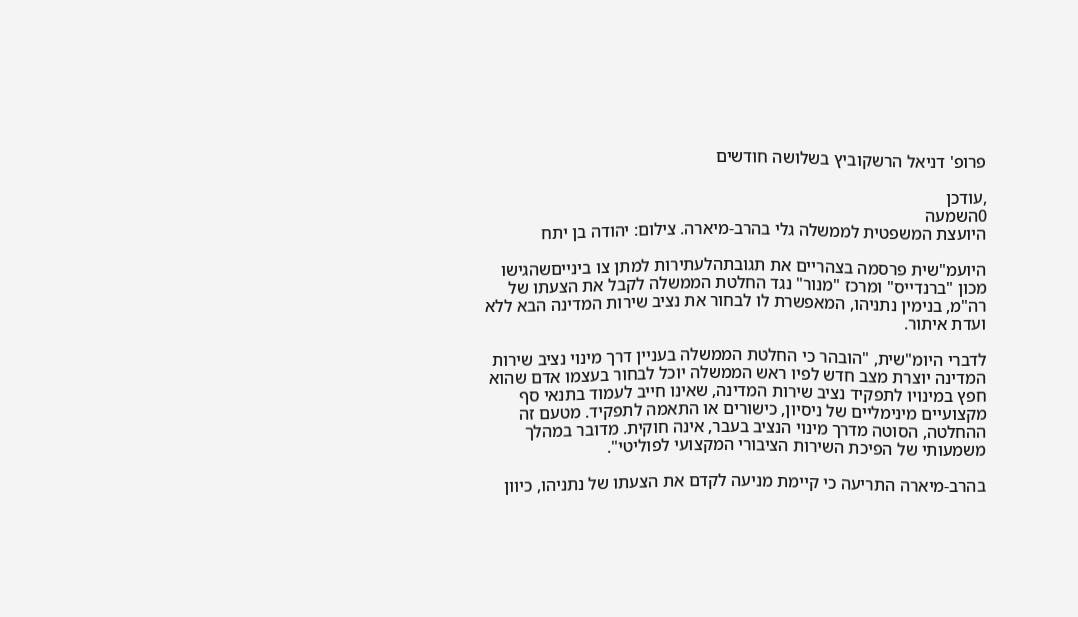פרופ' דניאל הרשקוביץ בשלושה חודשים

,עודכן
0השמעה
היועצת המשפטית לממשלה גלי בהרב-מיארה. צילום: יהודה בן יתח

היועמ"שית פרסמה בצהריים את תגובתהלעתירות למתן צו בינייםשהגישו מכון "ברנדייס" ומרכז "מנור" נגד החלטת הממשלה לקבל את הצעתו של רה"מ, בנימין נתניהו, המאפשרת לו לבחור את נציב שירות המדינה הבא ללא ועדת איתור.

לדברי היומ"שית, "הובהר כי החלטת הממשלה בעניין דרך מינוי נציב שירות המדינה יוצרת מצב חדש לפיו ראש הממשלה יוכל לבחור בעצמו אדם שהוא חפץ במינויו לתפקיד נציב שירות המדינה, שאינו חייב לעמוד בתנאי סף מקצועיים מינימליים של ניסיון, כישורים או התאמה לתפקיד. מטעם זה ההחלטה, הסוטה מדרך מינוי הנציב בעבר, אינה חוקית. מדובר במהלך משמעותי של הפיכת השירות הציבורי המקצועי לפוליטי".

בהרב-מיארה התריעה כי קיימת מניעה לקדם את הצעתו של נתניהו, כיוון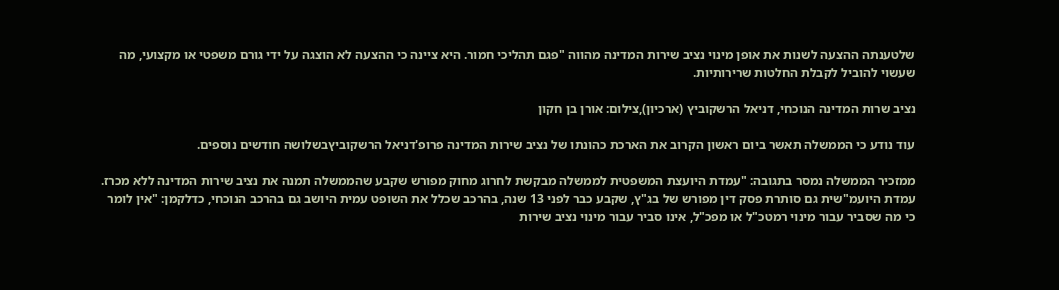שלטענתה ההצעה לשנות את אופן מינוי נציב שירות המדינה מהווה "פגם תהליכי חמור. היא ציינה כי ההצעה לא הוצגה על ידי גורם משפטי או מקצועי, מה שעשוי להוביל לקבלת החלטות שרירותיות.

נציב שרות המדינה הנוכחי, דניאל הרשקוביץ (ארכיון),צילום: אורן בן חקון

עוד נודע כי הממשלה תאשר ביום ראשון הקרוב את הארכת כהונתו של נציב שירות המדינה פרופ'דניאל הרשקוביץבשלושה חודשים נוספים.

ממזכיר הממשלה נמסר בתגובה: "עמדת היועצת המשפטית לממשלה מבקשת לחרוג מחוק מפורש שקבע שהממשלה תמנה את נציב שירות המדינה ללא מכרז. עמדת היועמ"שית גם סותרת פסק דין מפורש של בג"ץ, שקבע כבר לפני 13 שנה, בהרכב שכלל את השופט עמית היושב גם בהרכב הנוכחי, כדלקמן: "אין לומר כי מה שסביר עבור מינוי רמטכ"ל או מפכ"ל, אינו סביר עבור מינוי נציב שירות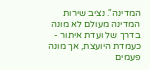המדינה". נציב שירות המדינה מעולם לא מונה בדרך של ועדת איתור - כעמדת היועצת, אך מונה פעמים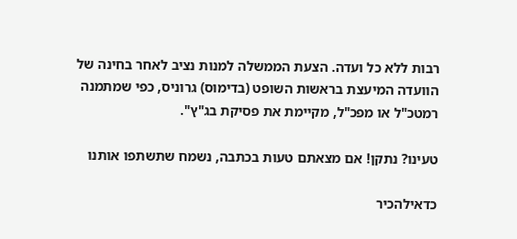רבות ללא כל ועדה. הצעת הממשלה למנות נציב לאחר בחינה של הוועדה המיעצת בראשות השופט (בדימוס) גרוניס, כפי שמתמנה רמטכ"ל או מפכ"ל, מקיימת את פסיקת בג"ץ".

טעינו? נתקן! אם מצאתם טעות בכתבה, נשמח שתשתפו אותנו

כדאילהכיר